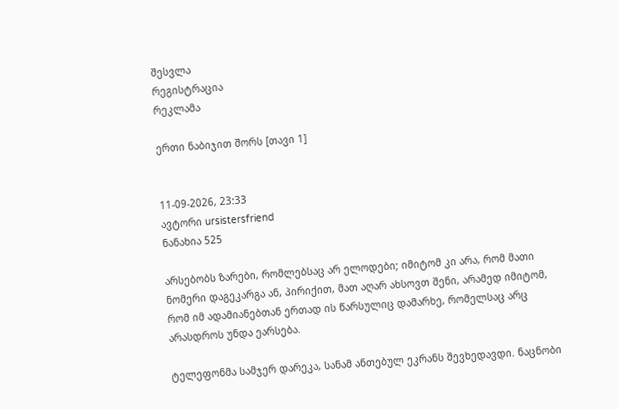შესვლა
რეგისტრაცია
რეკლამა

ერთი ნაბიჯით შორს [თავი 1]


11-09-2026, 23:33
ავტორი ursistersfriend
ნანახია 525

არსებობს ზარები, რომლებსაც არ ელოდები; იმიტომ კი არა, რომ მათი ნომერი დაგეკარგა ან, პირიქით, მათ აღარ ახსოვთ შენი, არამედ იმიტომ, რომ იმ ადამიანებთან ერთად ის წარსულიც დამარხე, რომელსაც არც არასდროს უნდა ეარსება.

ტელეფონმა სამჯერ დარეკა, სანამ ანთებულ ეკრანს შევხედავდი. ნაცნობი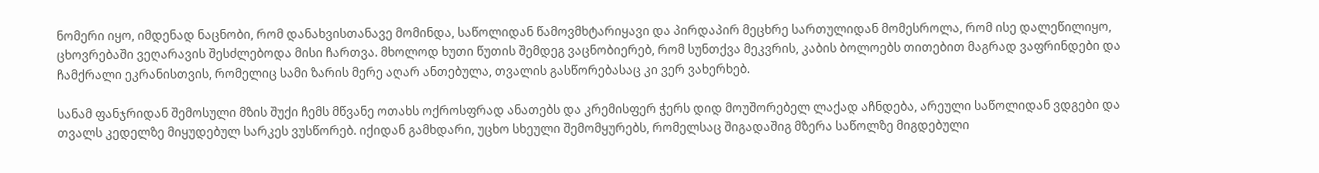ნომერი იყო, იმდენად ნაცნობი, რომ დანახვისთანავე მომინდა, საწოლიდან წამოვმხტარიყავი და პირდაპირ მეცხრე სართულიდან მომესროლა, რომ ისე დალეწილიყო, ცხოვრებაში ვეღარავის შესძლებოდა მისი ჩართვა. მხოლოდ ხუთი წუთის შემდეგ ვაცნობიერებ, რომ სუნთქვა მეკვრის, კაბის ბოლოებს თითებით მაგრად ვაფრინდები და ჩამქრალი ეკრანისთვის, რომელიც სამი ზარის მერე აღარ ანთებულა, თვალის გასწორებასაც კი ვერ ვახერხებ.

სანამ ფანჯრიდან შემოსული მზის შუქი ჩემს მწვანე ოთახს ოქროსფრად ანათებს და კრემისფერ ჭერს დიდ მოუშორებელ ლაქად აჩნდება, არეული საწოლიდან ვდგები და თვალს კედელზე მიყუდებულ სარკეს ვუსწორებ. იქიდან გამხდარი, უცხო სხეული შემომყურებს, რომელსაც შიგადაშიგ მზერა საწოლზე მიგდებული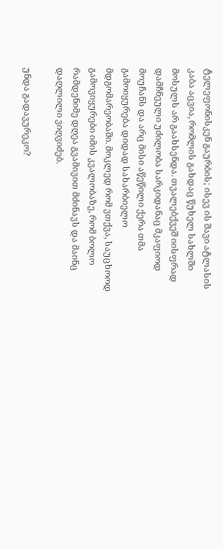ტელეფონისკენ გაურბის; ისევ ის შავი ატლასის კაბა აცვია, რომლის გახდაც წუხელ სახლში მოსულს არ გაახსენდა. თვალებქვეშ იისფრად დამჩნეული უძილობა სარკიდანაც მკაფიოდ მოუჩანს და არც მისი აწეწილი ქერა თმა გამოიყურება დიდად სახარბიელო მდგომარეობაში. მოკლედ რომ ვთქვა, საუცხოოდ გამოვიყურები იმის კვალობაზე, რომ ბოლო რამდენიმე დღეა გვამივით მძინავს და მაინც დაღლილი ვიღვიძებ.

უნდა გადავურეკო?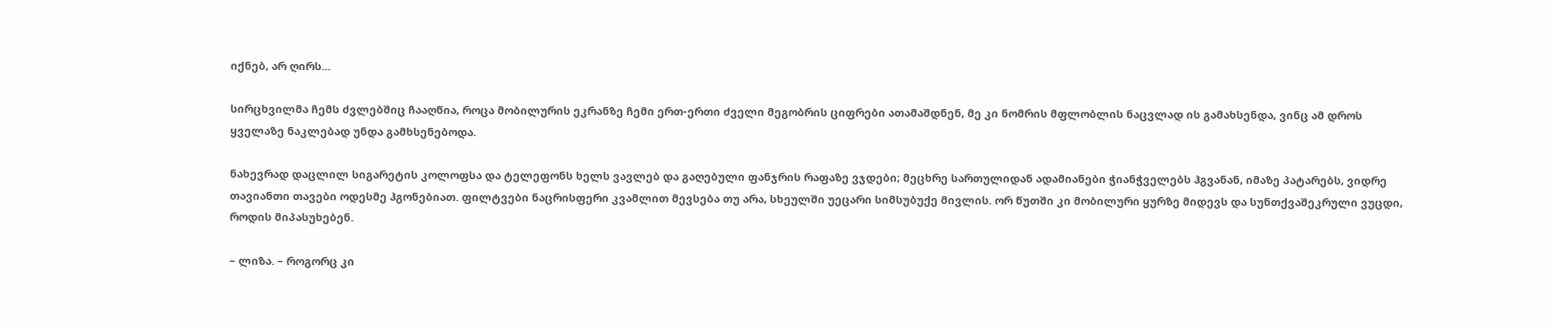იქნებ, არ ღირს...

სირცხვილმა ჩემს ძვლებშიც ჩააღწია, როცა მობილურის ეკრანზე ჩემი ერთ-ერთი ძველი მეგობრის ციფრები ათამაშდნენ, მე კი ნომრის მფლობლის ნაცვლად ის გამახსენდა, ვინც ამ დროს ყველაზე ნაკლებად უნდა გამხსენებოდა.

ნახევრად დაცლილ სიგარეტის კოლოფსა და ტელეფონს ხელს ვავლებ და გაღებული ფანჯრის რაფაზე ვჯდები; მეცხრე სართულიდან ადამიანები ჭიანჭველებს ჰგვანან, იმაზე პატარებს, ვიდრე თავიანთი თავები ოდესმე ჰგონებიათ. ფილტვები ნაცრისფერი კვამლით მევსება თუ არა, სხეულში უეცარი სიმსუბუქე მივლის. ორ წუთში კი მობილური ყურზე მიდევს და სუნთქვაშეკრული ვუცდი, როდის მიპასუხებენ.

– ლიზა. – როგორც კი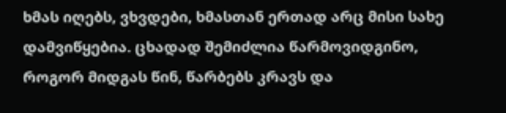ხმას იღებს, ვხვდები, ხმასთან ერთად არც მისი სახე დამვიწყებია. ცხადად შემიძლია წარმოვიდგინო, როგორ მიდგას წინ, წარბებს კრავს და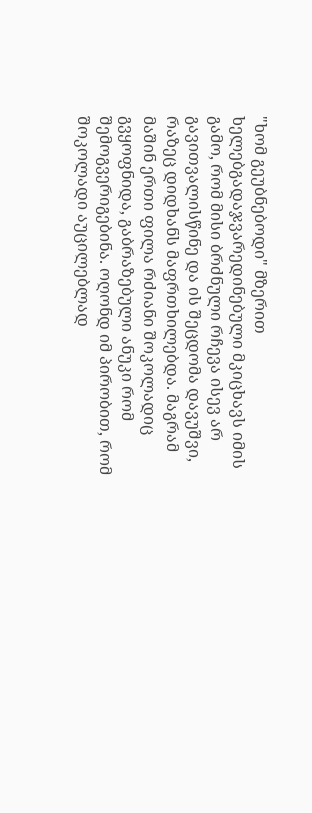"ხომ გეუბნებოდი" მზერით ხელებგადაჯვარედინებული მკიცხავს იმის გამო, რომ მისი ბრძნული რჩევა ისევ არ გავითვალისწინე და ის შეცდომა დავუშვი, რაზეც დიდხანს მაფრთხილებდა. მაგრამ მაშინ ერთი ფილა რძიანი შოკოლადიც გვყოფნიდა, გაბრაზებული ანუკი რომ შემოგვერიგებინა. ოღონდ იმ პირობით, რომ შოკოლადი აუცილებლად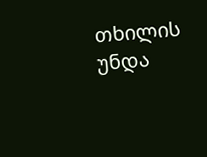თხილის უნდა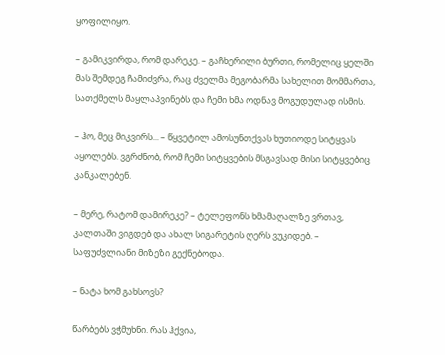ყოფილიყო.

– გამიკვირდა, რომ დარეკე. – გაჩხერილი ბურთი, რომელიც ყელში მას შემდეგ ჩამიძვრა, რაც ძველმა მეგობარმა სახელით მომმართა, სათქმელს მაყლაპვინებს და ჩემი ხმა ოდნავ მოგუდულად ისმის.

– ჰო, მეც მიკვირს... – წყვეტილ ამოსუნთქვას ხუთიოდე სიტყვას აყოლებს. ვგრძნობ, რომ ჩემი სიტყვების მსგავსად მისი სიტყვებიც კანკალებენ.

– მერე, რატომ დამირეკე? – ტელეფონს ხმამაღალზე ვრთავ, კალთაში ვიგდებ და ახალ სიგარეტის ღერს ვუკიდებ. – საფუძვლიანი მიზეზი გექნებოდა.

– ნატა ხომ გახსოვს?

წარბებს ვჭმუხნი. რას ჰქვია,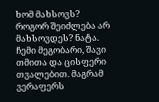ხომ მახსოვს? როგორ შეიძლება არ მახსოვდეს? ნატა. ჩემი მეგობარი, შავი თმითა და ცისფერი თვალებით. მაგრამ ვერაფერს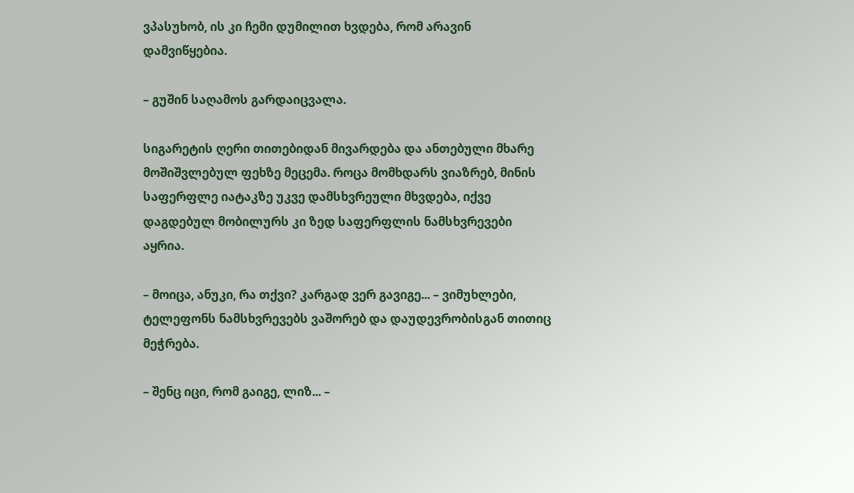ვპასუხობ, ის კი ჩემი დუმილით ხვდება, რომ არავინ დამვიწყებია.

– გუშინ საღამოს გარდაიცვალა.

სიგარეტის ღერი თითებიდან მივარდება და ანთებული მხარე მოშიშვლებულ ფეხზე მეცემა. როცა მომხდარს ვიაზრებ, მინის საფერფლე იატაკზე უკვე დამსხვრეული მხვდება, იქვე დაგდებულ მობილურს კი ზედ საფერფლის ნამსხვრევები აყრია.

– მოიცა, ანუკი, რა თქვი? კარგად ვერ გავიგე... – ვიმუხლები, ტელეფონს ნამსხვრევებს ვაშორებ და დაუდევრობისგან თითიც მეჭრება.

– შენც იცი, რომ გაიგე, ლიზ... –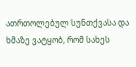ათრთოლებულ სუნთქვასა და ხმაზე ვატყობ, რომ სახეს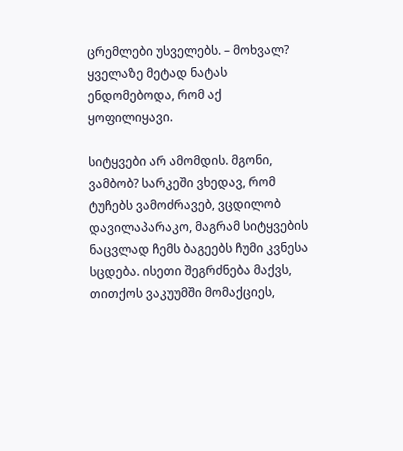ცრემლები უსველებს. – მოხვალ? ყველაზე მეტად ნატას ენდომებოდა, რომ აქ ყოფილიყავი.

სიტყვები არ ამომდის. მგონი, ვამბობ? სარკეში ვხედავ, რომ ტუჩებს ვამოძრავებ, ვცდილობ დავილაპარაკო, მაგრამ სიტყვების ნაცვლად ჩემს ბაგეებს ჩუმი კვნესა სცდება. ისეთი შეგრძნება მაქვს, თითქოს ვაკუუმში მომაქციეს,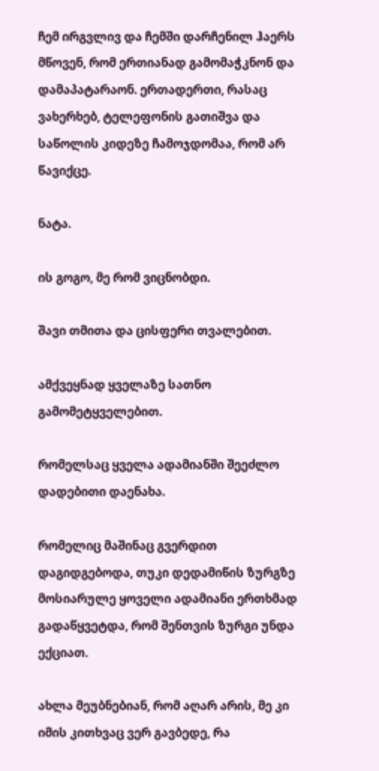ჩემ ირგვლივ და ჩემში დარჩენილ ჰაერს მწოვენ, რომ ერთიანად გამომაჭკნონ და დამაპატარაონ. ერთადერთი, რასაც ვახერხებ, ტელეფონის გათიშვა და საწოლის კიდეზე ჩამოჯდომაა, რომ არ წავიქცე.

ნატა.

ის გოგო, მე რომ ვიცნობდი.

შავი თმითა და ცისფერი თვალებით.

ამქვეყნად ყველაზე სათნო გამომეტყველებით.

რომელსაც ყველა ადამიანში შეეძლო დადებითი დაენახა.

რომელიც მაშინაც გვერდით დაგიდგებოდა, თუკი დედამიწის ზურგზე მოსიარულე ყოველი ადამიანი ერთხმად გადაწყვეტდა, რომ შენთვის ზურგი უნდა ექციათ.

ახლა მეუბნებიან, რომ აღარ არის, მე კი იმის კითხვაც ვერ გავბედე, რა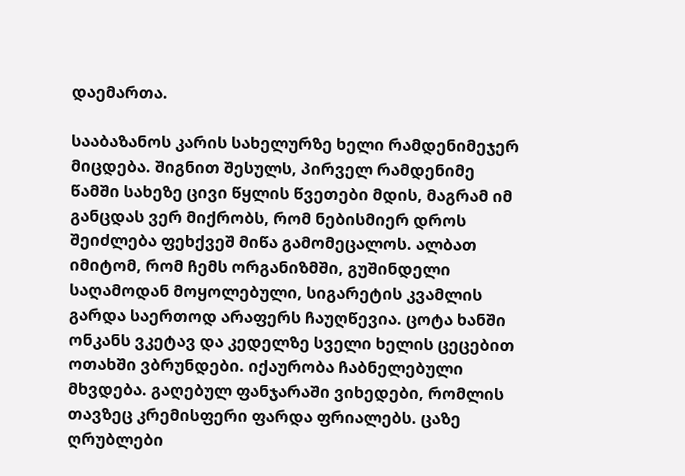დაემართა.

სააბაზანოს კარის სახელურზე ხელი რამდენიმეჯერ მიცდება. შიგნით შესულს, პირველ რამდენიმე წამში სახეზე ცივი წყლის წვეთები მდის, მაგრამ იმ განცდას ვერ მიქრობს, რომ ნებისმიერ დროს შეიძლება ფეხქვეშ მიწა გამომეცალოს. ალბათ იმიტომ, რომ ჩემს ორგანიზმში, გუშინდელი საღამოდან მოყოლებული, სიგარეტის კვამლის გარდა საერთოდ არაფერს ჩაუღწევია. ცოტა ხანში ონკანს ვკეტავ და კედელზე სველი ხელის ცეცებით ოთახში ვბრუნდები. იქაურობა ჩაბნელებული მხვდება. გაღებულ ფანჯარაში ვიხედები, რომლის თავზეც კრემისფერი ფარდა ფრიალებს. ცაზე ღრუბლები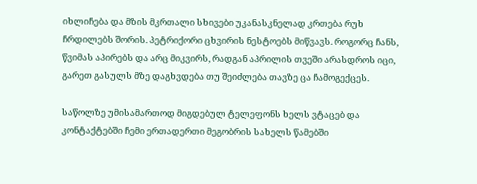იხლიჩება და მზის მკრთალი სხივები უკანასკნელად კრთება რუხ ჩრდილებს შორის. პეტრიქორი ცხვირის ნესტოებს მიწვავს. როგორც ჩანს, წვიმას აპირებს და არც მიკვირს, რადგან აპრილის თვეში არასდროს იცი, გარეთ გასულს მზე დაგხვდება თუ შეიძლება თავზე ცა ჩამოგექცეს.

საწოლზე უმისამართოდ მიგდებულ ტელეფონს ხელს ვტაცებ და კონტაქტებში ჩემი ერთადერთი მეგობრის სახელს წამებში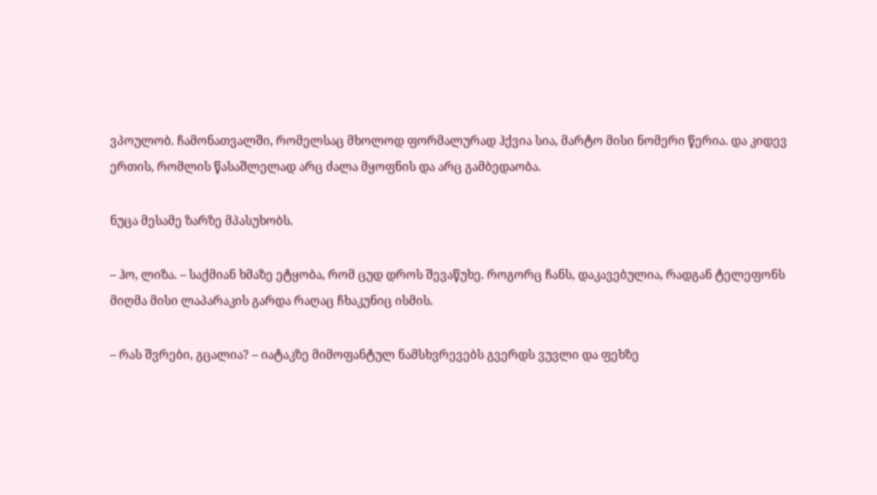ვპოულობ. ჩამონათვალში, რომელსაც მხოლოდ ფორმალურად ჰქვია სია, მარტო მისი ნომერი წერია. და კიდევ ერთის, რომლის წასაშლელად არც ძალა მყოფნის და არც გამბედაობა.

ნუცა მესამე ზარზე მპასუხობს.

– ჰო, ლიზა. – საქმიან ხმაზე ეტყობა, რომ ცუდ დროს შევაწუხე. როგორც ჩანს, დაკავებულია, რადგან ტელეფონს მიღმა მისი ლაპარაკის გარდა რაღაც ჩხაკუნიც ისმის.

– რას შვრები, გცალია? – იატაკზე მიმოფანტულ ნამსხვრევებს გვერდს ვუვლი და ფეხზე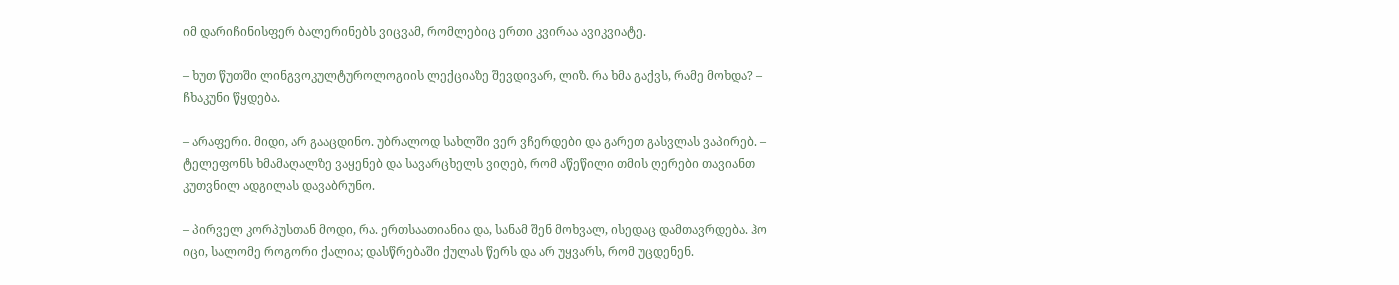იმ დარიჩინისფერ ბალერინებს ვიცვამ, რომლებიც ერთი კვირაა ავიკვიატე.

– ხუთ წუთში ლინგვოკულტუროლოგიის ლექციაზე შევდივარ, ლიზ. რა ხმა გაქვს, რამე მოხდა? – ჩხაკუნი წყდება.

– არაფერი. მიდი, არ გააცდინო. უბრალოდ სახლში ვერ ვჩერდები და გარეთ გასვლას ვაპირებ. – ტელეფონს ხმამაღალზე ვაყენებ და სავარცხელს ვიღებ, რომ აწეწილი თმის ღერები თავიანთ კუთვნილ ადგილას დავაბრუნო.

– პირველ კორპუსთან მოდი, რა. ერთსაათიანია და, სანამ შენ მოხვალ, ისედაც დამთავრდება. ჰო იცი, სალომე როგორი ქალია; დასწრებაში ქულას წერს და არ უყვარს, რომ უცდენენ.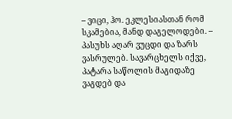– ვიცი, ჰო. ეკლესიასთან რომ სკამებია, მანდ დაგელოდები. – პასუხს აღარ ვუცდი და ზარს ვასრულებ. სავარცხელს იქვე, პატარა საწოლის მაგიდაზე ვაგდებ და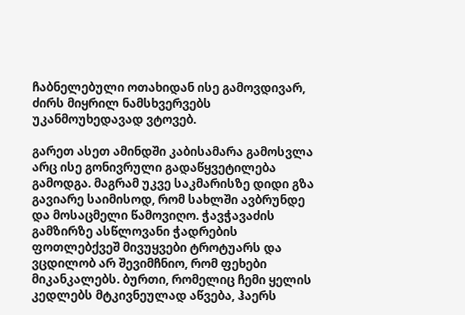ჩაბნელებული ოთახიდან ისე გამოვდივარ, ძირს მიყრილ ნამსხვერვებს უკანმოუხედავად ვტოვებ.

გარეთ ასეთ ამინდში კაბისამარა გამოსვლა არც ისე გონივრული გადაწყვეტილება გამოდგა. მაგრამ უკვე საკმარისზე დიდი გზა გავიარე საიმისოდ, რომ სახლში ავბრუნდე და მოსაცმელი წამოვიღო. ჭავჭავაძის გამზირზე ასწლოვანი ჭადრების ფოთლებქვეშ მივუყვები ტროტუარს და ვცდილობ არ შევიმჩნიო, რომ ფეხები მიკანკალებს. ბურთი, რომელიც ჩემი ყელის კედლებს მტკივნეულად აწვება, ჰაერს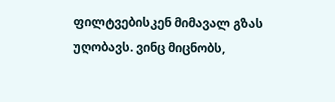ფილტვებისკენ მიმავალ გზას უღობავს. ვინც მიცნობს,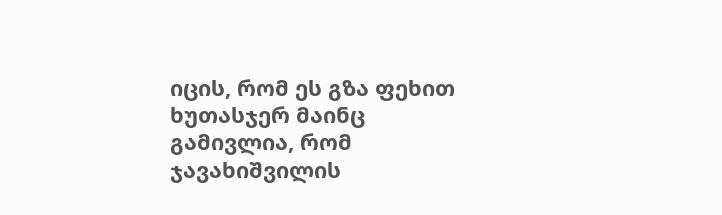იცის, რომ ეს გზა ფეხით ხუთასჯერ მაინც გამივლია, რომ ჯავახიშვილის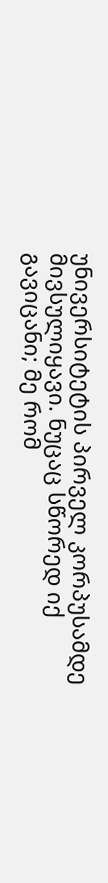უნივერსიტეტის პირველ კორპუსამდე მივსულიყავი. ნუცაც სწორედ იქ გავიცანი; მე რომ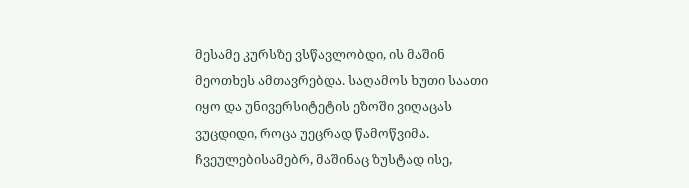მესამე კურსზე ვსწავლობდი, ის მაშინ მეოთხეს ამთავრებდა. საღამოს ხუთი საათი იყო და უნივერსიტეტის ეზოში ვიღაცას ვუცდიდი, როცა უეცრად წამოწვიმა. ჩვეულებისამებრ, მაშინაც ზუსტად ისე,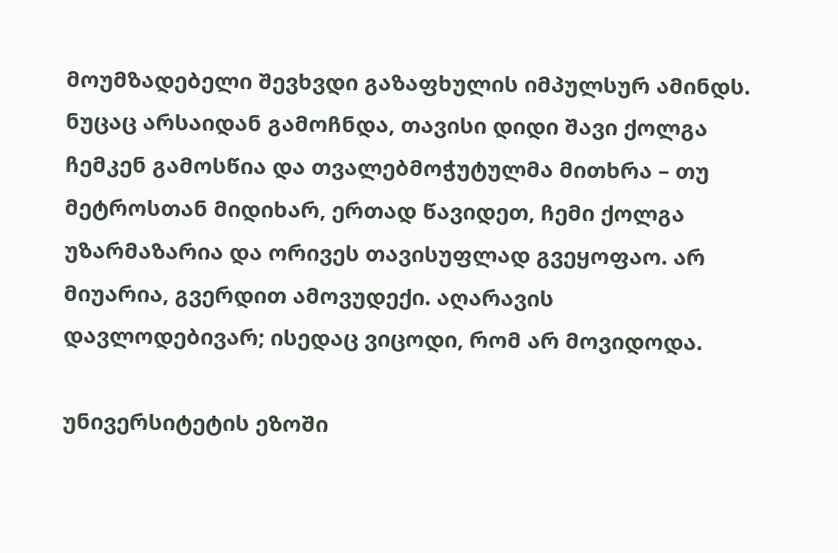მოუმზადებელი შევხვდი გაზაფხულის იმპულსურ ამინდს. ნუცაც არსაიდან გამოჩნდა, თავისი დიდი შავი ქოლგა ჩემკენ გამოსწია და თვალებმოჭუტულმა მითხრა – თუ მეტროსთან მიდიხარ, ერთად წავიდეთ, ჩემი ქოლგა უზარმაზარია და ორივეს თავისუფლად გვეყოფაო. არ მიუარია, გვერდით ამოვუდექი. აღარავის დავლოდებივარ; ისედაც ვიცოდი, რომ არ მოვიდოდა.

უნივერსიტეტის ეზოში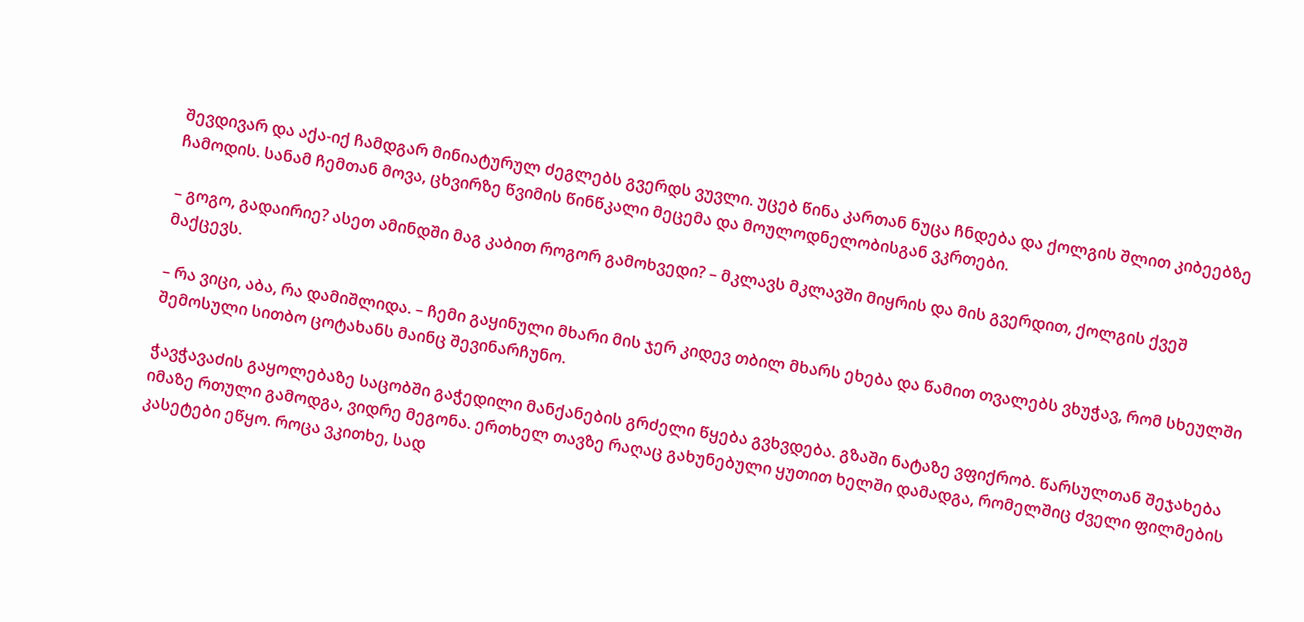შევდივარ და აქა-იქ ჩამდგარ მინიატურულ ძეგლებს გვერდს ვუვლი. უცებ წინა კართან ნუცა ჩნდება და ქოლგის შლით კიბეებზე ჩამოდის. სანამ ჩემთან მოვა, ცხვირზე წვიმის წინწკალი მეცემა და მოულოდნელობისგან ვკრთები.

– გოგო, გადაირიე? ასეთ ამინდში მაგ კაბით როგორ გამოხვედი? – მკლავს მკლავში მიყრის და მის გვერდით, ქოლგის ქვეშ მაქცევს.

– რა ვიცი, აბა, რა დამიშლიდა. – ჩემი გაყინული მხარი მის ჯერ კიდევ თბილ მხარს ეხება და წამით თვალებს ვხუჭავ, რომ სხეულში შემოსული სითბო ცოტახანს მაინც შევინარჩუნო.

ჭავჭავაძის გაყოლებაზე საცობში გაჭედილი მანქანების გრძელი წყება გვხვდება. გზაში ნატაზე ვფიქრობ. წარსულთან შეჯახება იმაზე რთული გამოდგა, ვიდრე მეგონა. ერთხელ თავზე რაღაც გახუნებული ყუთით ხელში დამადგა, რომელშიც ძველი ფილმების კასეტები ეწყო. როცა ვკითხე, სად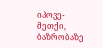იპოვე-მეთქი, ბაზრობაზე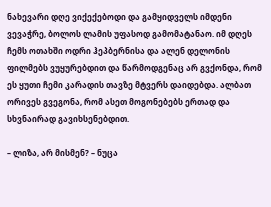ნახევარი დღე ვიქექებოდი და გამყიდველს იმდენი ვევაჭრე, ბოლოს ლამის უფასოდ გამომატანაო. იმ დღეს ჩემს ოთახში ოდრი ჰეპბერნისა და ალენ დელონის ფილმებს ვუყურებდით და წარმოდგენაც არ გვქონდა, რომ ეს ყუთი ჩემი კარადის თავზე მტვერს დაიდებდა. ალბათ ორივეს გვეგონა, რომ ასეთ მოგონებებს ერთად და სხვნაირად გავიხსენებდით.

– ლიზა, არ მისმენ? – ნუცა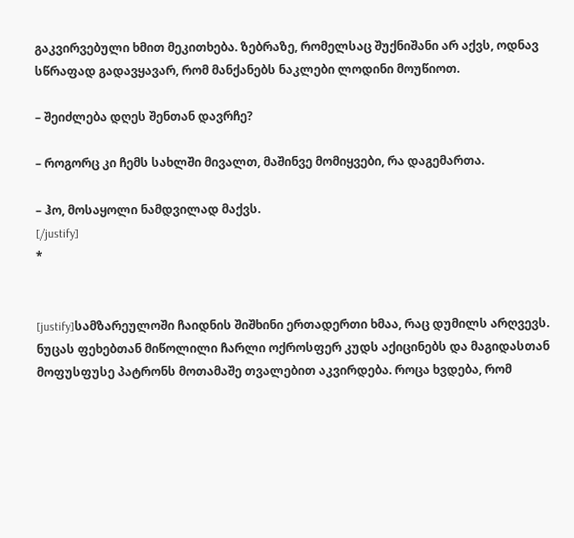გაკვირვებული ხმით მეკითხება. ზებრაზე, რომელსაც შუქნიშანი არ აქვს, ოდნავ სწრაფად გადავყავარ, რომ მანქანებს ნაკლები ლოდინი მოუწიოთ.

– შეიძლება დღეს შენთან დავრჩე?

– როგორც კი ჩემს სახლში მივალთ, მაშინვე მომიყვები, რა დაგემართა.

– ჰო, მოსაყოლი ნამდვილად მაქვს.
[/justify]
*


[justify]სამზარეულოში ჩაიდნის შიშხინი ერთადერთი ხმაა, რაც დუმილს არღვევს. ნუცას ფეხებთან მიწოლილი ჩარლი ოქროსფერ კუდს აქიცინებს და მაგიდასთან მოფუსფუსე პატრონს მოთამაშე თვალებით აკვირდება. როცა ხვდება, რომ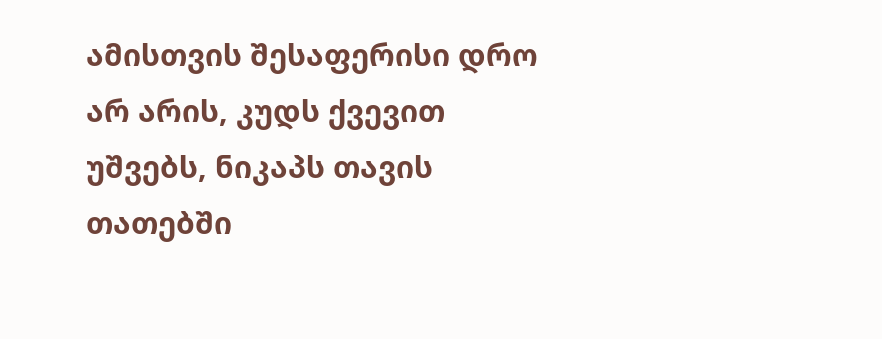ამისთვის შესაფერისი დრო არ არის, კუდს ქვევით უშვებს, ნიკაპს თავის თათებში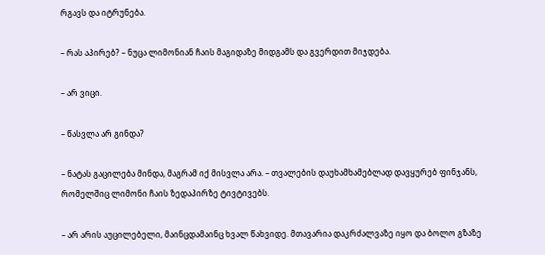რგავს და იტრუნება.

– რას აპირებ? – ნუცა ლიმონიან ჩაის მაგიდაზე მიდგამს და გვერდით მიჯდება.

– არ ვიცი.

– წასვლა არ გინდა?

– ნატას გაცილება მინდა, მაგრამ იქ მისვლა არა. – თვალების დაუხამხამებლად დავყურებ ფინჯანს, რომელშიც ლიმონი ჩაის ზედაპირზე ტივტივებს.

– არ არის აუცილებელი, მაინცდამაინც ხვალ წახვიდე. მთავარია დაკრძალვაზე იყო და ბოლო გზაზე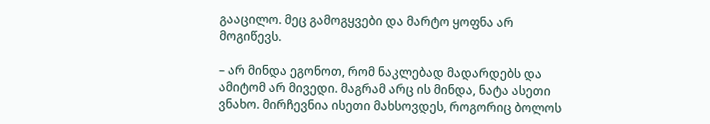გააცილო. მეც გამოგყვები და მარტო ყოფნა არ მოგიწევს.

– არ მინდა ეგონოთ, რომ ნაკლებად მადარდებს და ამიტომ არ მივედი. მაგრამ არც ის მინდა, ნატა ასეთი ვნახო. მირჩევნია ისეთი მახსოვდეს, როგორიც ბოლოს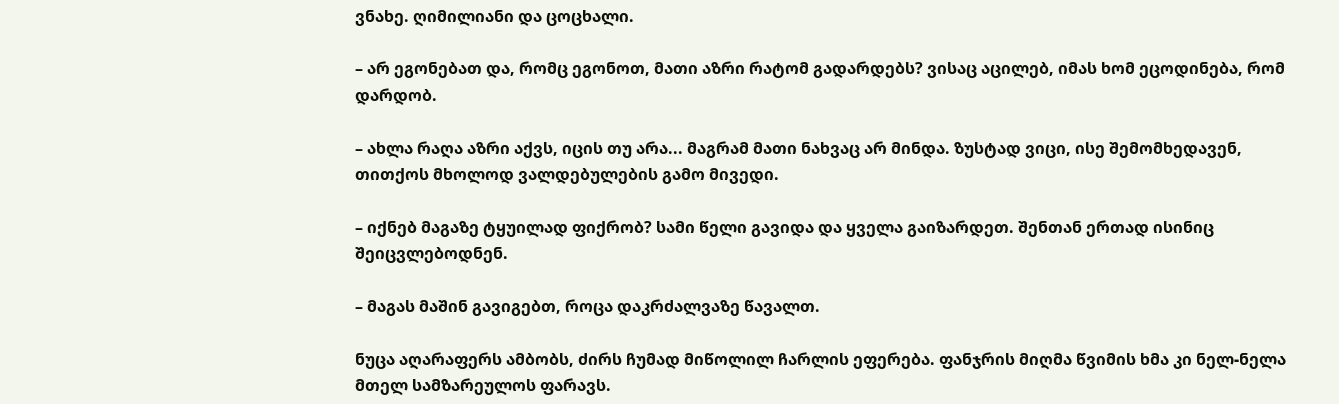ვნახე. ღიმილიანი და ცოცხალი.

– არ ეგონებათ და, რომც ეგონოთ, მათი აზრი რატომ გადარდებს? ვისაც აცილებ, იმას ხომ ეცოდინება, რომ დარდობ.

– ახლა რაღა აზრი აქვს, იცის თუ არა... მაგრამ მათი ნახვაც არ მინდა. ზუსტად ვიცი, ისე შემომხედავენ, თითქოს მხოლოდ ვალდებულების გამო მივედი.

– იქნებ მაგაზე ტყუილად ფიქრობ? სამი წელი გავიდა და ყველა გაიზარდეთ. შენთან ერთად ისინიც შეიცვლებოდნენ.

– მაგას მაშინ გავიგებთ, როცა დაკრძალვაზე წავალთ.

ნუცა აღარაფერს ამბობს, ძირს ჩუმად მიწოლილ ჩარლის ეფერება. ფანჯრის მიღმა წვიმის ხმა კი ნელ-ნელა მთელ სამზარეულოს ფარავს.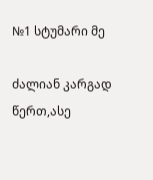№1 სტუმარი მე

ძალიან კარგად წერთ,ასე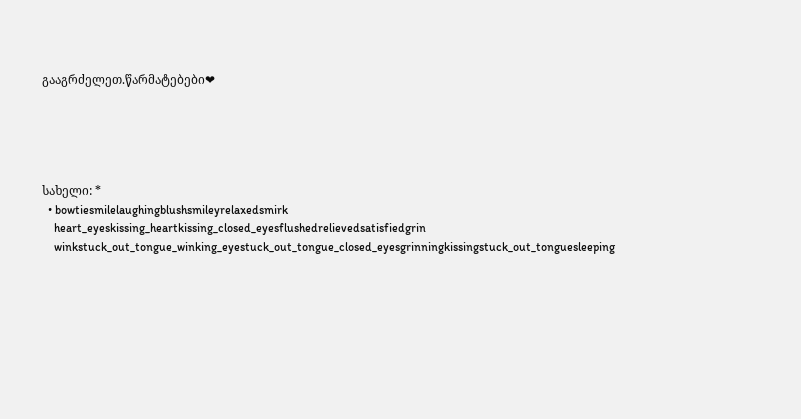გააგრძელეთ.წარმატებები❤





სახელი: *
  • bowtiesmilelaughingblushsmileyrelaxedsmirk
    heart_eyeskissing_heartkissing_closed_eyesflushedrelievedsatisfiedgrin
    winkstuck_out_tongue_winking_eyestuck_out_tongue_closed_eyesgrinningkissingstuck_out_tonguesleeping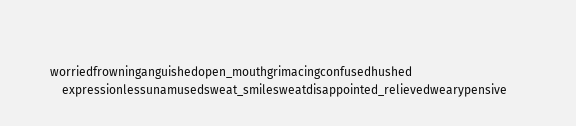worriedfrowninganguishedopen_mouthgrimacingconfusedhushed
    expressionlessunamusedsweat_smilesweatdisappointed_relievedwearypensive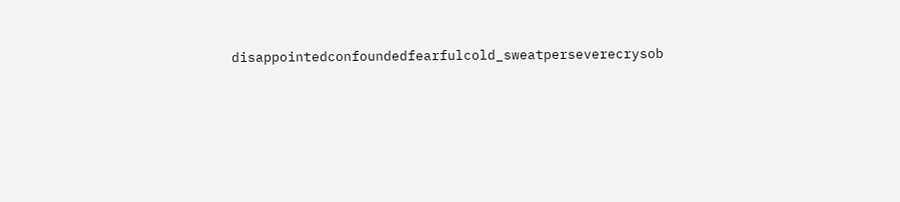disappointedconfoundedfearfulcold_sweatperseverecrysob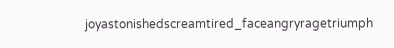joyastonishedscreamtired_faceangryragetriumph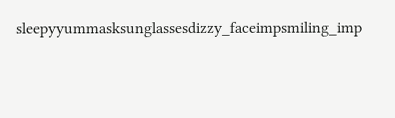sleepyyummasksunglassesdizzy_faceimpsmiling_imp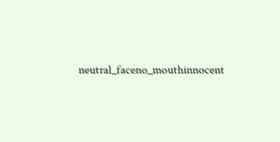neutral_faceno_mouthinnocent